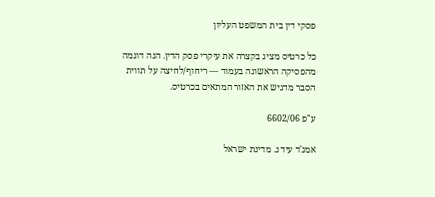פסקי דין בית המשפט העליון

כל כרטיס מציג בקצרה את עיקרי פסק הדין. הנה דוגמה מהפסיקה הראשונה בעמוד — ריחוף/לחיצה על תווית הסבר מדגיש את האזור המתאים בכרטיס.

ע"פ 6602/06

אמג'ד עיד נ. מדינת ישראל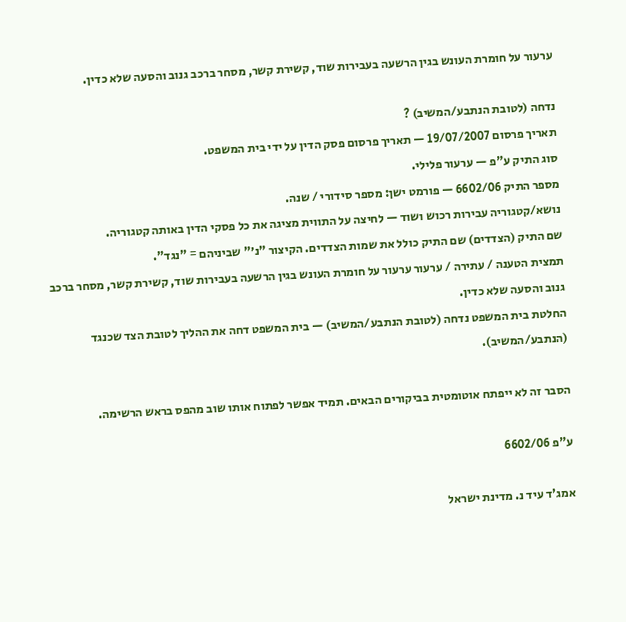ערעור על חומרת העונש בגין הרשעה בעבירות שוד, קשירת קשר, מסחר ברכב גנוב והסעה שלא כדין.

נדחה (לטובת הנתבע/המשיב) ?
תאריך פרסום 19/07/2007 — תאריך פרסום פסק הדין על ידי בית המשפט.
סוג התיק ע"פ — ערעור פלילי.
מספר התיק 6602/06 — פורמט ישן: מספר סידורי / שנה.
נושא/קטגוריה עבירות רכוש ושוד — לחיצה על התווית מציגה את כל פסקי הדין באותה קטגוריה.
שם התיק (הצדדים) שם התיק כולל את שמות הצדדים. הקיצור "נ׳" שביניהם = "נגד".
תמצית הטענה / עתירה / ערעור ערעור על חומרת העונש בגין הרשעה בעבירות שוד, קשירת קשר, מסחר ברכב גנוב והסעה שלא כדין.
החלטת בית המשפט נדחה (לטובת הנתבע/המשיב) — בית המשפט דחה את ההליך לטובת הצד שכנגד (הנתבע/המשיב).

הסבר זה לא ייפתח אוטומטית בביקורים הבאים. תמיד אפשר לפתוח אותו שוב מהפס בראש הרשימה.

ע"פ 6602/06

אמג'ד עיד נ. מדינת ישראל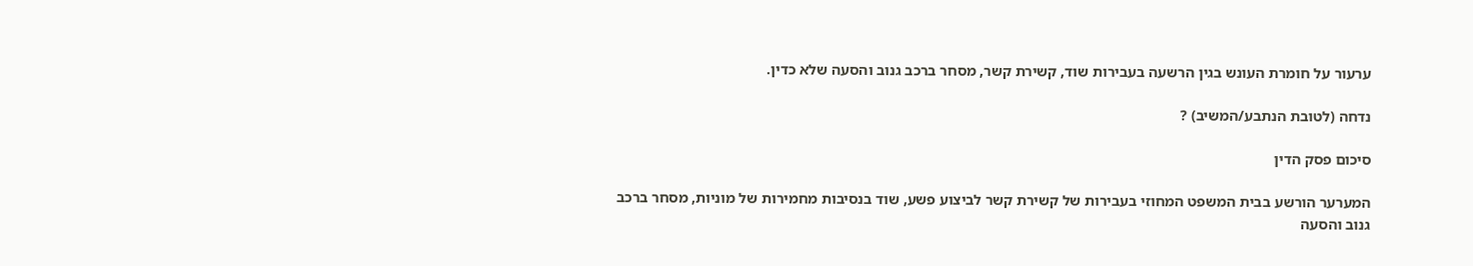ערעור על חומרת העונש בגין הרשעה בעבירות שוד, קשירת קשר, מסחר ברכב גנוב והסעה שלא כדין.

נדחה (לטובת הנתבע/המשיב) ?

סיכום פסק הדין

המערער הורשע בבית המשפט המחוזי בעבירות של קשירת קשר לביצוע פשע, שוד בנסיבות מחמירות של מוניות, מסחר ברכב גנוב והסעה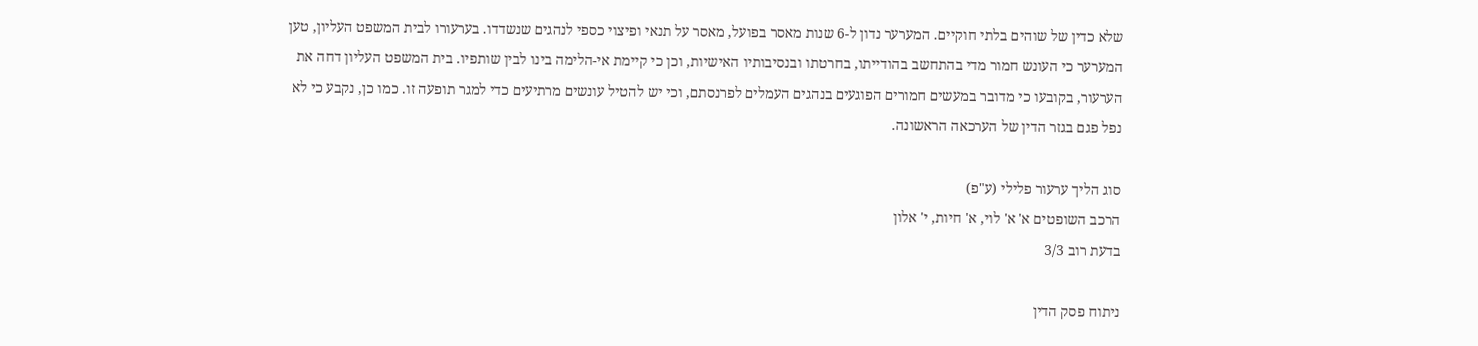שלא כדין של שוהים בלתי חוקיים. המערער נדון ל-6 שנות מאסר בפועל, מאסר על תנאי ופיצוי כספי לנהגים שנשדדו. בערעורו לבית המשפט העליון, טען המערער כי העונש חמור מדי בהתחשב בהודייתו, בחרטתו ובנסיבותיו האישיות, וכן כי קיימת אי-הלימה בינו לבין שותפיו. בית המשפט העליון דחה את הערעור, בקובעו כי מדובר במעשים חמורים הפוגעים בנהגים העמלים לפרנסתם, וכי יש להטיל עונשים מרתיעים כדי למגר תופעה זו. כמו כן, נקבע כי לא נפל פגם בגזר הדין של הערכאה הראשונה.

סוג הליך ערעור פלילי (ע"פ)
הרכב השופטים א' א' לוי, א' חיות, י' אלון
בדעת רוב 3/3

ניתוח פסק הדין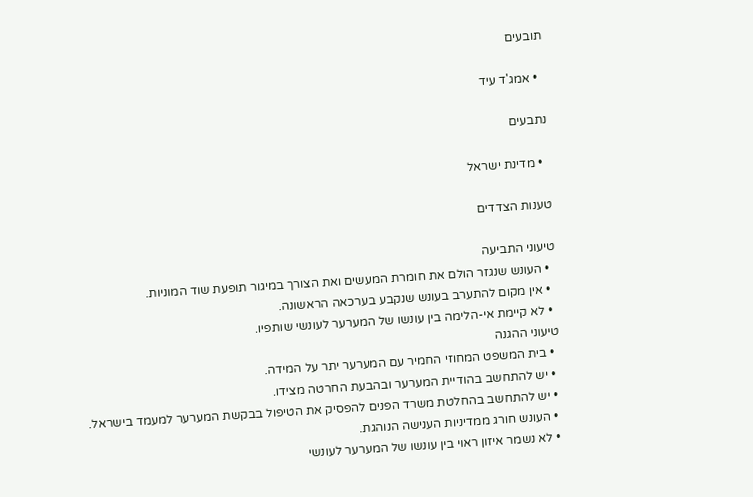תובעים

  • אמג'ד עיד

נתבעים

  • מדינת ישראל

טענות הצדדים

טיעוני התביעה
  • העונש שנגזר הולם את חומרת המעשים ואת הצורך במיגור תופעת שוד המוניות.
  • אין מקום להתערב בעונש שנקבע בערכאה הראשונה.
  • לא קיימת אי-הלימה בין עונשו של המערער לעונשי שותפיו.
טיעוני ההגנה
  • בית המשפט המחוזי החמיר עם המערער יתר על המידה.
  • יש להתחשב בהודיית המערער ובהבעת החרטה מצידו.
  • יש להתחשב בהחלטת משרד הפנים להפסיק את הטיפול בבקשת המערער למעמד בישראל.
  • העונש חורג ממדיניות הענישה הנוהגת.
  • לא נשמר איזון ראוי בין עונשו של המערער לעונשי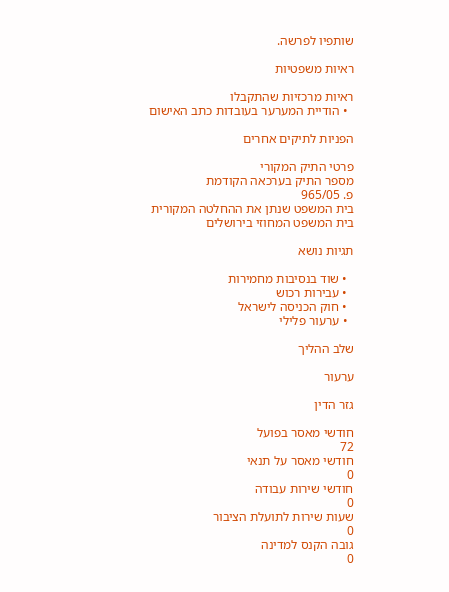שותפיו לפרשה.

ראיות משפטיות

ראיות מרכזיות שהתקבלו
  • הודיית המערער בעובדות כתב האישום

הפניות לתיקים אחרים

פרטי התיק המקורי
מספר התיק בערכאה הקודמת
פ. 965/05
בית המשפט שנתן את ההחלטה המקורית
בית המשפט המחוזי בירושלים

תגיות נושא

  • שוד בנסיבות מחמירות
  • עבירות רכוש
  • חוק הכניסה לישראל
  • ערעור פלילי

שלב ההליך

ערעור

גזר הדין

חודשי מאסר בפועל
72
חודשי מאסר על תנאי
0
חודשי שירות עבודה
0
שעות שירות לתועלת הציבור
0
גובה הקנס למדינה
0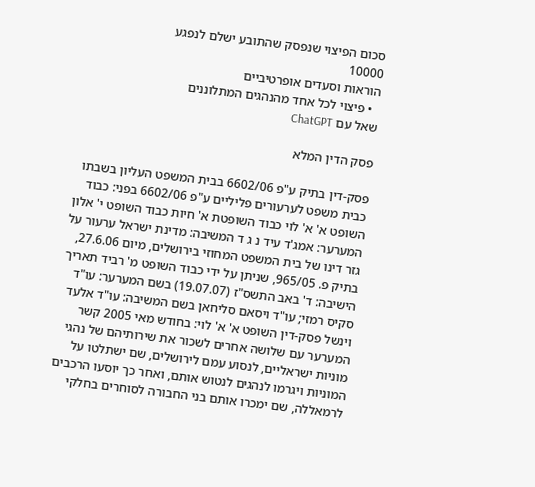סכום הפיצוי שנפסק שהתובע ישלם לנפגע
10000
הוראות וסעדים אופרטיביים
  • פיצוי לכל אחד מהנהגים המתלוננים
שאל עם ChatGPT

פסק הדין המלא

פסק-דין בתיק ע"פ 6602/06 בבית המשפט העליון בשבתו כבית משפט לערעורים פליליים ע"פ 6602/06 בפני: כבוד השופט א' א' לוי כבוד השופטת א' חיות כבוד השופט י' אלון המערער: אמג'ד עיד נ ג ד המשיבה: מדינת ישראל ערעור על גזר דינו של בית המשפט המחוזי בירושלים, מיום 27.6.06, בתיק פ. 965/05, שניתן על ידי כבוד השופט מ' רביד תאריך הישיבה: ד' באב התשס"ז (19.07.07) בשם המערער: עו"ד סקיס רמזי; עו"ד ויסאם סליחאן בשם המשיבה: עו"ד אלעד וינשל פסק-דין השופט א' א' לוי: בחודש מאי 2005 קשר המערער עם שלושה אחרים לשכור את שירותיהם של נהגי מוניות ישראליים, לנסוע עמם לירושלים, שם ישתלטו על המוניות ויגרמו לנהגים לנטוש אותם, ואחר כך יוסעו הרכבים לרמאללה, שם ימכרו אותם בני החבורה לסוחרים בחלקי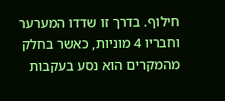חילוף. בדרך זו שדדו המערער וחבריו 4 מוניות, כאשר בחלק מהמקרים הוא נסע בעקבות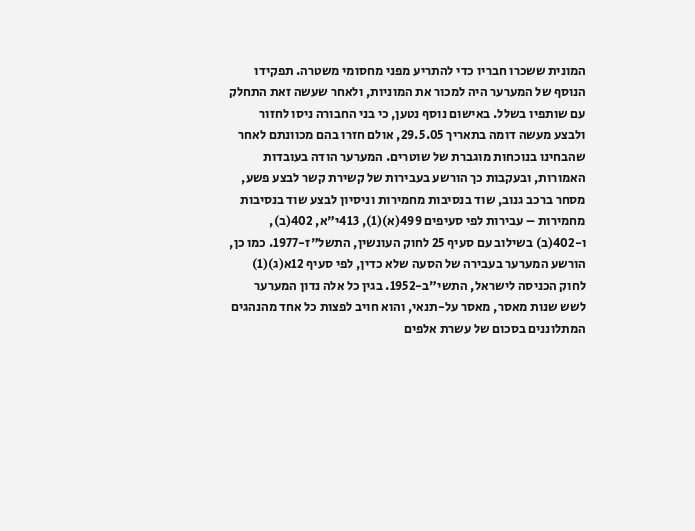המונית ששכרו חבריו כדי להתריע מפני מחסומי משטרה. תפקידו הנוסף של המערער היה למכור את המוניות, ולאחר שעשה זאת התחלק עם שותפיו בשלל. באישום נוסף נטען, כי בני החבורה ניסו לחזור ולבצע מעשה דומה בתאריך 29.5.05, אולם חזרו בהם מכוונתם לאחר שהבחינו בנוכחות מוגברת של שוטרים. המערער הודה בעובדות האמורות, ובעקבות כך הורשע בעבירות של קשירת קשר לבצע פשע, מסחר ברכב גנוב, שוד בנסיבות מחמירות וניסיון לבצע שוד בנסיבות מחמירות – עבירות לפי סעיפים 499(א)(1), 413י"א, 402(ב), ו-402(ב) בשילוב עם סעיף 25 לחוק העונשין, התשל"ז-1977. כמו כן, הורשע המערער בעבירה של הסעה שלא כדין, לפי סעיף 12א(ג)(1) לחוק הכניסה לישראל, התשי"ב-1952. בגין כל אלה נדון המערער לשש שנות מאסר, מאסר על-תנאי, והוא חויב לפצות כל אחד מהנהגים המתלוננים בסכום של עשרת אלפים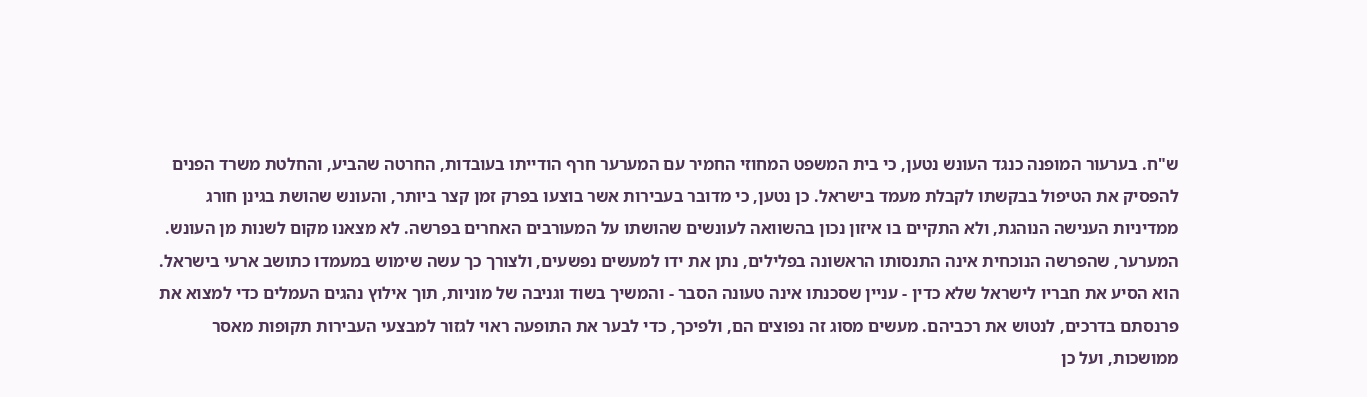ש"ח. בערעור המופנה כנגד העונש נטען, כי בית המשפט המחוזי החמיר עם המערער חרף הודייתו בעובדות, החרטה שהביע, והחלטת משרד הפנים להפסיק את הטיפול בבקשתו לקבלת מעמד בישראל. כן נטען, כי מדובר בעבירות אשר בוצעו בפרק זמן קצר ביותר, והעונש שהושת בגינן חורג ממדיניות הענישה הנוהגת, ולא התקיים בו איזון נכון בהשוואה לעונשים שהושתו על המעורבים האחרים בפרשה. לא מצאנו מקום לשנות מן העונש. המערער, שהפרשה הנוכחית אינה התנסותו הראשונה בפלילים, נתן את ידו למעשים נפשעים, ולצורך כך עשה שימוש במעמדו כתושב ארעי בישראל. הוא הסיע את חבריו לישראל שלא כדין - עניין שסכנתו אינה טעונה הסבר - והמשיך בשוד וגניבה של מוניות, תוך אילוץ נהגים העמלים כדי למצוא את פרנסתם בדרכים, לנטוש את רכביהם. מעשים מסוג זה נפוצים הם, ולפיכך, כדי לבער את התופעה ראוי לגזור למבצעי העבירות תקופות מאסר ממושכות, ועל כן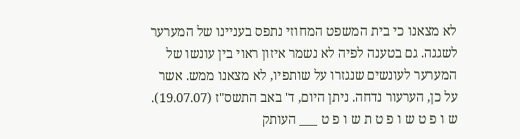לא מצאנו כי בית המשפט המחוזי נתפס בעניינו של המערער לשגגה. גם בטענה לפיה לא נשמר איזון ראוי בין עונשו של המערער לעונשים שנגזרו על שותפיו, לא מצאנו ממש. אשר על כן, הערעור נדחה. ניתן היום, ד' באב התשס"ז (19.07.07). ש ו פ ט ש ו פ ט ת ש ו פ ט ___ העותק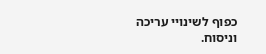כפוף לשינויי עריכה וניסוח.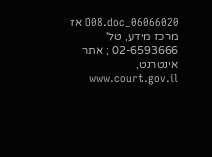06066020_O08.doc אז מרכז מידע, טל' 02-6593666 ; אתר אינטרנט, www.court.gov.il